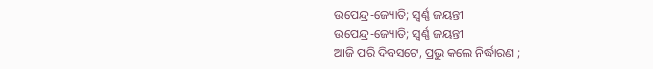ଉପେନ୍ଦ୍ର-ଜ୍ୟୋତି; ସ୍ବର୍ଣ୍ଣ ଜୟନ୍ତୀ
ଉପେନ୍ଦ୍ର-ଜ୍ୟୋତି; ସ୍ବର୍ଣ୍ଣ ଜୟନ୍ତୀ
ଆଜି ପରି ଦିବସଟେ, ପ୍ରଭୁ କଲେ ନିର୍ଦ୍ଧାରଣ ;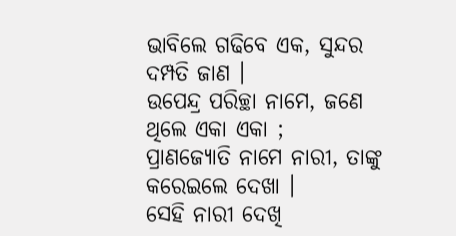ଭାବିଲେ ଗଢିବେ ଏକ, ସୁନ୍ଦର ଦମ୍ପତି ଜାଣ ।
ଉପେନ୍ଦ୍ର ପରିଚ୍ଛା ନାମେ, ଜଣେ ଥିଲେ ଏକା ଏକା ;
ପ୍ରାଣଜ୍ୟୋତି ନାମେ ନାରୀ, ତାଙ୍କୁ କରେଇଲେ ଦେଖା ।
ସେହି ନାରୀ ଦେଖି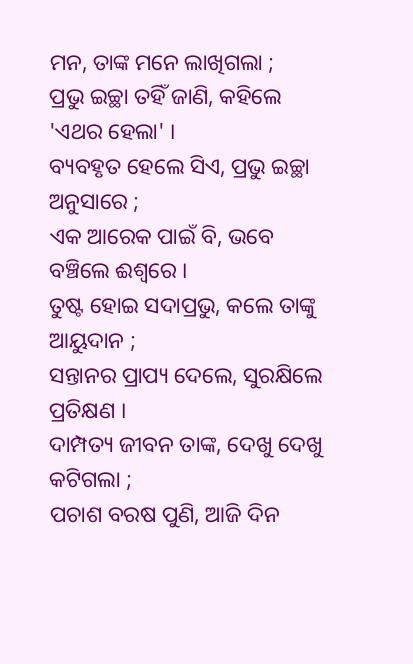ମନ, ତାଙ୍କ ମନେ ଲାଖିଗଲା ;
ପ୍ରଭୁ ଇଚ୍ଛା ତହିଁ ଜାଣି, କହିଲେ 'ଏଥର ହେଲା' ।
ବ୍ୟବହୃତ ହେଲେ ସିଏ, ପ୍ରଭୁ ଇଚ୍ଛା ଅନୁସାରେ ;
ଏକ ଆରେକ ପାଇଁ ବି, ଭବେ ବଞ୍ଚିଲେ ଈଶ୍ୱରେ ।
ତୁଷ୍ଟ ହୋଇ ସଦାପ୍ରଭୁ, କଲେ ତାଙ୍କୁ ଆୟୁଦାନ ;
ସନ୍ତାନର ପ୍ରାପ୍ୟ ଦେଲେ, ସୁରକ୍ଷିଲେ ପ୍ରତିକ୍ଷଣ ।
ଦାମ୍ପତ୍ୟ ଜୀବନ ତାଙ୍କ, ଦେଖୁ ଦେଖୁ କଟିଗଲା ;
ପଚାଶ ବରଷ ପୁଣି, ଆଜି ଦିନ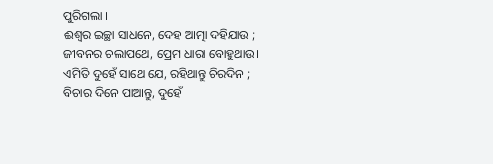ପୁରିଗଲା ।
ଈଶ୍ୱର ଇଚ୍ଛା ସାଧନେ, ଦେହ ଆତ୍ମା ଦହିଯାଉ ;
ଜୀବନର ଚଲାପଥେ, ପ୍ରେମ ଧାରା ବୋହୁଥାଉ।
ଏମିତି ଦୁହେଁ ସାଥେ ଯେ, ରହିଥାନ୍ତୁ ଚିରଦିନ ;
ବିଚାର ଦିନେ ପାଆନ୍ତୁ, ଦୁହେଁ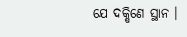ଯେ ଦକ୍ଷିଣେ ସ୍ଥାନ ।